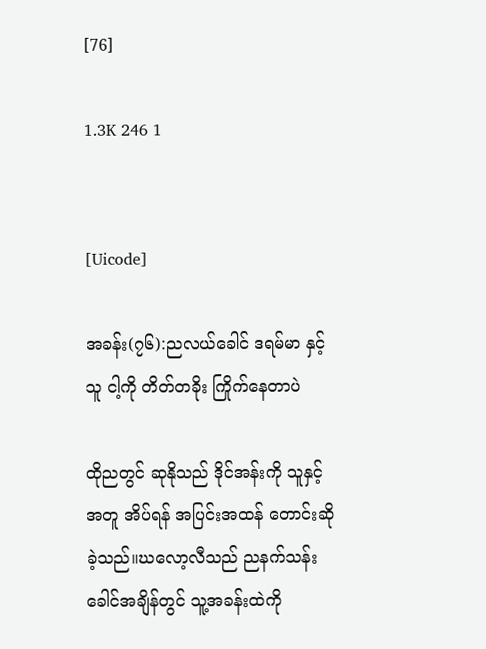[76]

1.3K 246 1


[Uicode]

အခန်း(၇၆):ညလယ်ခေါင် ဒရမ်မာ နှင့် သူ ငါ့ကို တိတ်တခိုး ကြိုက်နေတာပဲ

ထိုညတွင် ဆုနိုသည် ဒိုင်အန်းကို သူနှင့်အတူ အိပ်ရန် အပြင်းအထန် တောင်းဆိုခဲ့သည်။ဃလော့လီသည် ညနက်သန်းခေါင်အချိန်တွင် သူ့အခန်းထဲကို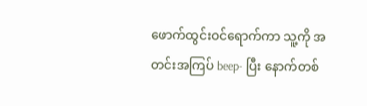ဖောက်ထွင်းဝင်ရောက်ကာ သူ့ကို အတင်းအကြပ် beep- ပြီး နောက်တစ်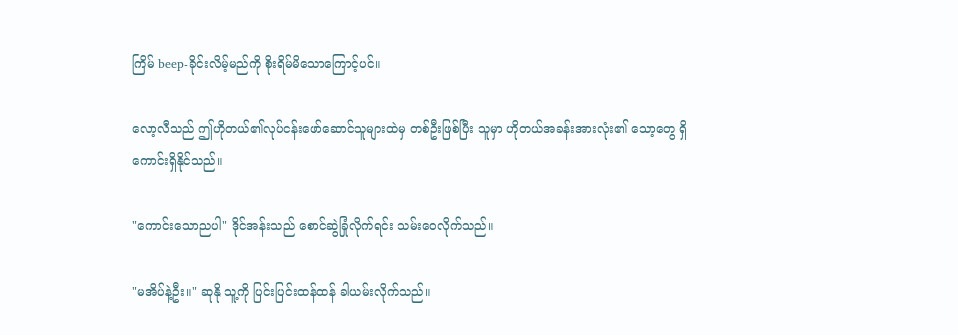ကြိမ် beep-ခိုင်းလိမ့်မည်ကို စိုးရိမ်မိသောကြောင့်ပင်။

လော့လီသည် ဤဟိုတယ်၏လုပ်ငန်းဖော်ဆောင်သူများထဲမှ တစ်ဦးဖြစ်ပြီး သူမှာ ဟိုတယ်အခန်းအားလုံး၏ သော့တွေ ရှိကောင်းရှိနိုင်သည်။

"ကောင်းသောညပါ" ဒိုင်အန်းသည် စောင်ဆွဲခြုံလိုက်ရင်း သမ်းဝေလိုက်သည်။

"မအိပ်နဲ့ဦး။" ဆုနို သူ့ကို ပြင်းပြင်းထန်ထန် ခါယမ်းလိုက်သည်။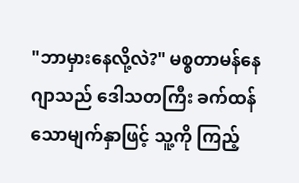"ဘာမှားနေလို့လဲ?" မစ္စတာမန်နေဂျာသည် ဒေါသတကြီး ခက်ထန်သောမျက်နှာဖြင့် သူ့ကို ကြည့်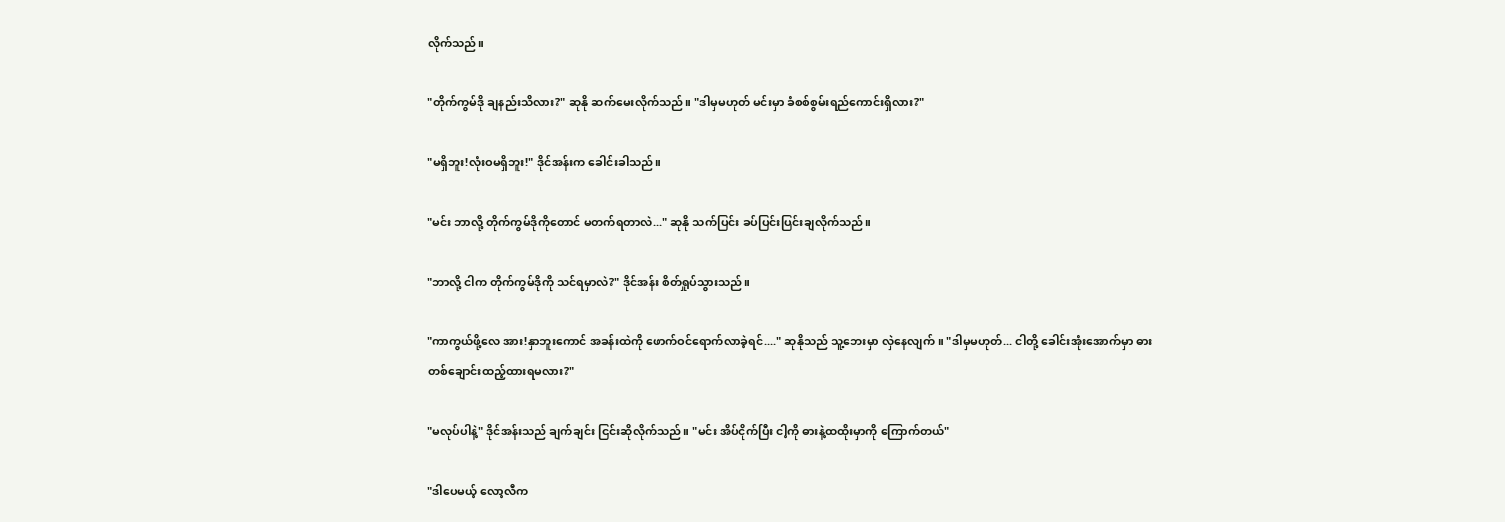လိုက်သည်။

"တိုက်ကွမ်ဒို ချနည်းသိလား?" ဆုနို ဆက်မေးလိုက်သည်။ "ဒါမှမဟုတ် မင်းမှာ ခံစစ်စွမ်းရည်ကောင်းရှိလား?"

"မရှိဘူး!လုံးဝမရှိဘူး!" ဒိုင်အန်းက ခေါင်းခါသည်။

"မင်း ဘာလို့ တိုက်ကွမ်ဒိုကိုတောင် မတက်ရတာလဲ..." ဆုနို သက်ပြင်း ခပ်ပြင်းပြင်းချလိုက်သည်။

"ဘာလို့ ငါက တိုက်ကွမ်ဒိုကို သင်ရမှာလဲ?" ဒိုင်အန်း စိတ်ရှုပ်သွားသည်။

"ကာကွယ်ဖို့လေ အား!နှာဘူးကောင် အခန်းထဲကို ဖောက်ဝင်ရောက်လာခဲ့ရင်...." ဆုနိုသည် သူ့ဘေးမှာ လှဲနေလျက်။ "ဒါမှမဟုတ်... ငါတို့ ခေါင်းအုံးအောက်မှာ ဓားတစ်ချောင်းထည့်ထားရမလား?"

"မလုပ်ပါနဲ့" ဒိုင်အန်းသည် ချက်ချင်း ငြင်းဆိုလိုက်သည်။ "မင်း အိပ်ငိုက်ပြီး ငါ့ကို ဓားနဲ့ထထိုးမှာကို ကြောက်တယ်"

"ဒါပေမယ့် လော့လီက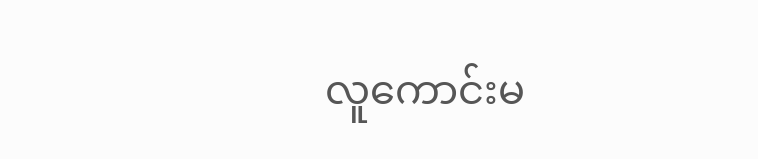လူကောင်းမ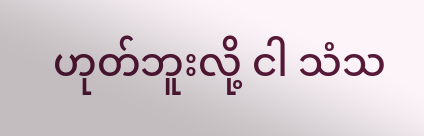ဟုတ်ဘူးလို့ ငါ သံသ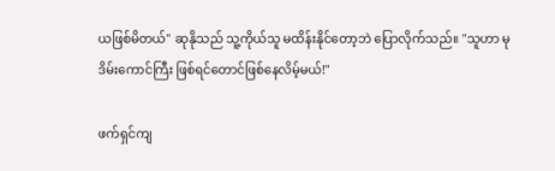ယဖြစ်မိတယ်" ဆုနိုသည် သူ့ကိုယ်သူ မထိန်းနိုင်တော့ဘဲ ပြောလိုက်သည်။ "သူဟာ မုဒိမ်းကောင်ကြီး ဖြစ်ရင်တောင်ဖြစ်နေလိမ့်မယ်!"

ဖက်ရှင်ကျ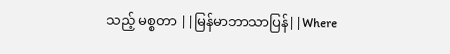သည့် မစ္စတာ ||မြန်မာဘာသာပြန်||Where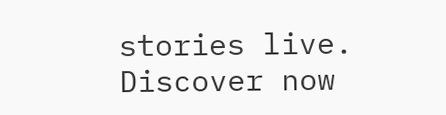stories live. Discover now